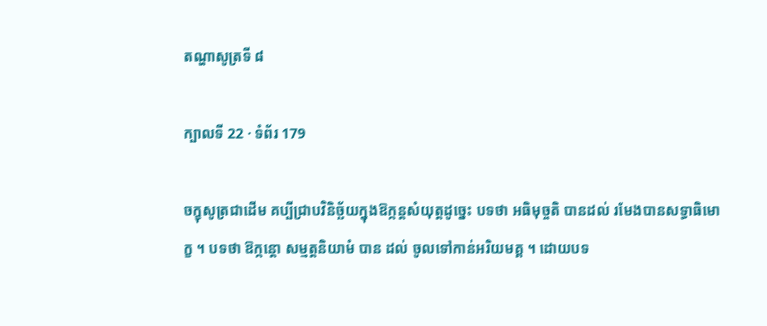តណ្ហាសូត្រទី ៨

ក្បាលទី 22 · ទំព័រ 179

ចក្ខុសូត្រជាដើម គប្បីជ្រាបវិនិច្ឆ័យក្នុងឱក្កន្តសំយុត្តដូច្នេះ បទថា អធិមុច្ចតិ បានដល់ រមែងបានសទ្ធាធិមោក្ខ ។ បទថា ឱក្កន្តោ សម្មត្តនិយាមំ បាន ដល់ ចូលទៅកាន់អរិយមគ្គ ។ ដោយបទ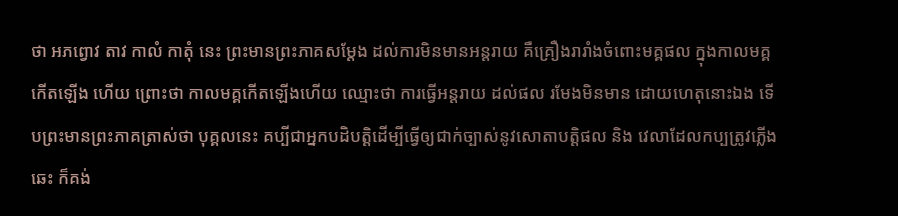ថា អភព្វោវ តាវ កាលំ កាតុំ នេះ ព្រះមានព្រះភាគសម្តែង ដល់ការមិនមានអន្តរាយ គឺគ្រឿងរារាំងចំពោះមគ្គផល ក្នុងកាលមគ្គកើតឡើង ហើយ ព្រោះថា កាលមគ្គកើតឡើងហើយ ឈ្មោះថា ការធ្វើអន្តរាយ ដល់ផល រមែងមិនមាន ដោយហេតុនោះឯង ទើបព្រះមានព្រះភាគត្រាស់ថា បុគ្គលនេះ គប្បីជាអ្នកបដិបត្តិដើម្បីធ្វើឲ្យជាក់ច្បាស់នូវសោតាបត្តិផល និង វេលាដែលកប្បត្រូវភ្លើងឆេះ ក៏គង់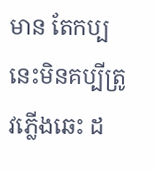មាន តែកប្បនេះមិនគប្បីត្រូវភ្លើងឆេះ ដ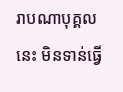រាបណាបុគ្គលនេះ មិនទាន់ធ្វើ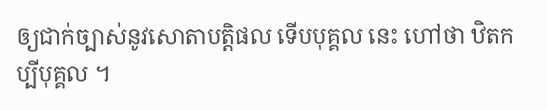ឲ្យជាក់ច្បាស់នូវសោតាបត្តិផល ទើបបុគ្គល នេះ ហៅថា ឋិតកប្បីបុគ្គល ។